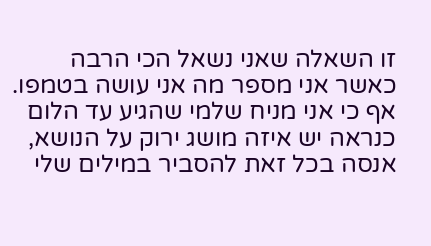זו השאלה שאני נשאל הכי הרבה כאשר אני מספר מה אני עושה בטמפו.
אף כי אני מניח שלמי שהגיע עד הלום כנראה יש איזה מושג ירוק על הנושא, אנסה בכל זאת להסביר במילים שלי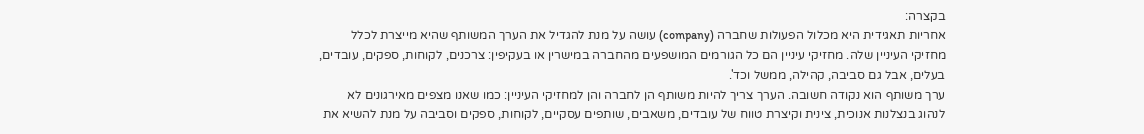בקצרה:
אחריות תאגידית היא מכלול הפעולות שחברה (company) עושה על מנת להגדיל את הערך המשותף שהיא מייצרת לכלל מחזיקי העיניין שלה. מחזיקי עיניין הם כל הגורמים המושפעים מהחברה במישרין או בעקיפין: צרכנים, לקוחות, ספקים, עובדים, בעלים, אבל גם סביבה, קהילה, ממשל וכד'.
ערך משותף הוא נקודה חשובה. הערך צריך להיות משותף הן לחברה והן למחזיקי העיניין: כמו שאנו מצפים מאירגונים לא לנהוג בנצלנות אנוכית, צינית וקיצרת טווח של עובדים, משאבים, שותפים עסקיים, לקוחות, ספקים וסביבה על מנת להשיא את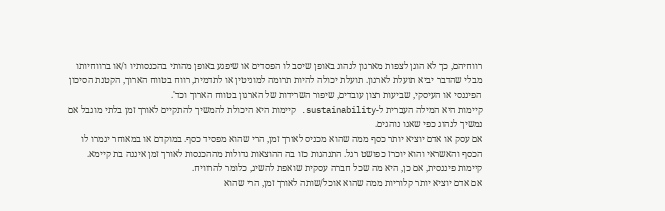רווחיהם, כך לא הוגן לצפות מארגון לנהוג באופן שיסב לו הפסדים או שיפגע באופן מהותי בהכנסותיו ו/או ברווחיותו מבלי שהדבר יביא תועלת לארגון. תועלת יכולה להיות תרומה למוניטין או לתדמית, רווח בטווח הארוך, הקטנת הסיכון הפיננסי או העיסקי, שביעות רצון עובדים, שיפור השרידות של הארגון בטווח הארוך וכד'.
קיימות היא המילה העברית ל-sustainability. קיימות היא היכולת להמשיך להתקיים לאורך זמן בלתי מוגבל אם נמשיך לנהוג כפי שאנו נוהגים.
אם עסק או אדם יוציא יותר כסף ממה שהוא מכניס לאורך זמן, הרי שהוא מפסיד כסף. במוקדם או במאוחר יגמרו לו הכסף והאשראי והוא יוכרז כפושט רגל. התנהגות כזו בה ההוצאות גדולות מההכנסות לאורך זמן איננה בת קיימא. קיימות פיננסית, אם כן, היא מה שכל חברה עסקית שואפת להשיג, כלומר להרוויח.
אם אדם יוציא יותר קלוריות ממה שהוא אוכל/שותה לאורך זמן, הרי שהוא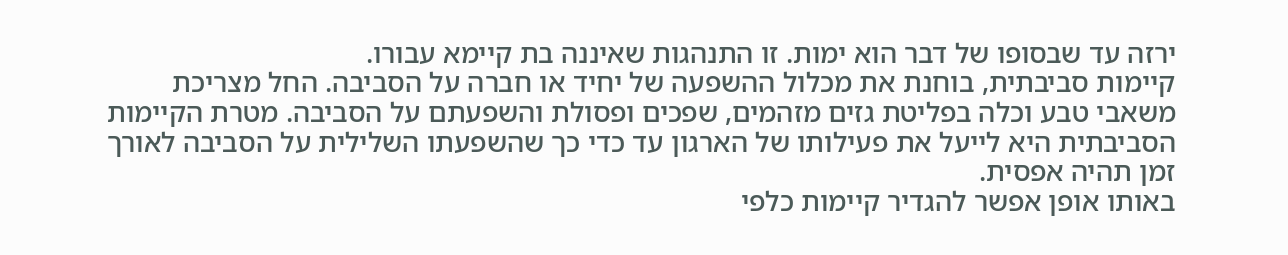ירזה עד שבסופו של דבר הוא ימות. זו התנהגות שאיננה בת קיימא עבורו.
קיימות סביבתית, בוחנת את מכלול ההשפעה של יחיד או חברה על הסביבה. החל מצריכת משאבי טבע וכלה בפליטת גזים מזהמים, שפכים ופסולת והשפעתם על הסביבה. מטרת הקיימות הסביבתית היא לייעל את פעילותו של הארגון עד כדי כך שהשפעתו השלילית על הסביבה לאורך זמן תהיה אפסית.
באותו אופן אפשר להגדיר קיימות כלפי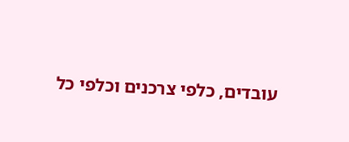עובדים, כלפי צרכנים וכלפי כל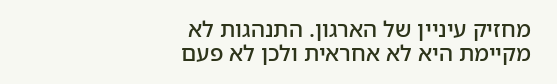מחזיק עיניין של הארגון. התנהגות לא מקיימת היא לא אחראית ולכן לא פעם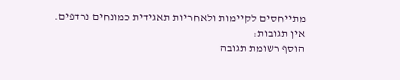מתייחסים לקיימות ולאחריות תאגידית כמונחים נרדפים.
אין תגובות:
הוסף רשומת תגובה